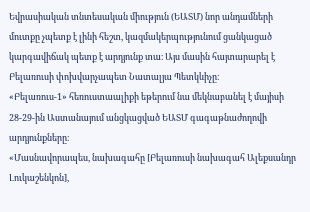Եվրասիական տնտեսական միություն (ԵԱՏՄ) նոր անդամների մուտքը չպետք է լինի հեշտ, կազմակերպությունում ցանկացած կարգավիճակ պետք է արդյունք տա։ Այս մասին հայտարարել է Բելառուսի փոխվարչապետ Նատալյա Պետկևիչը։
«Բելառուս-1» հեռուստաալիքի եթերում նա մեկնաբանել է մայիսի 28-29-ին Աստանայում անցկացված ԵԱՏՄ գագաթնաժողովի արդյունքները։
«Մասնավորապես, նախագահը [Բելառուսի նախագահ Ալեքսանդր Լուկաշենկոն],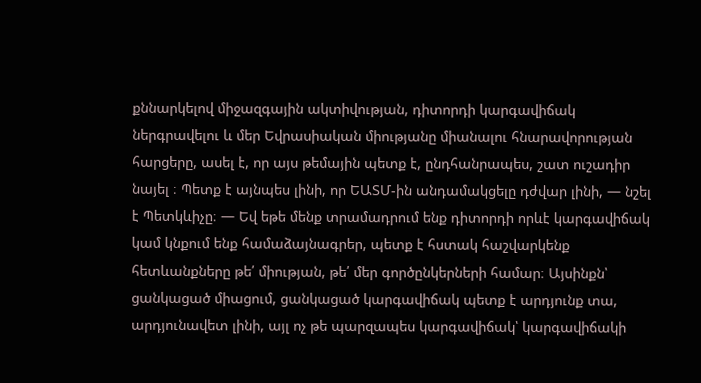քննարկելով միջազգային ակտիվության, դիտորդի կարգավիճակ ներգրավելու և մեր Եվրասիական միությանը միանալու հնարավորության հարցերը, ասել է, որ այս թեմային պետք է, ընդհանրապես, շատ ուշադիր նայել ։ Պետք է այնպես լինի, որ ԵԱՏՄ-ին անդամակցելը դժվար լինի, — նշել է Պետկևիչը։ — Եվ եթե մենք տրամադրում ենք դիտորդի որևէ կարգավիճակ կամ կնքում ենք համաձայնագրեր, պետք է հստակ հաշվարկենք հետևանքները թե՛ միության, թե՛ մեր գործընկերների համար։ Այսինքն՝ ցանկացած միացում, ցանկացած կարգավիճակ պետք է արդյունք տա, արդյունավետ լինի, այլ ոչ թե պարզապես կարգավիճակ՝ կարգավիճակի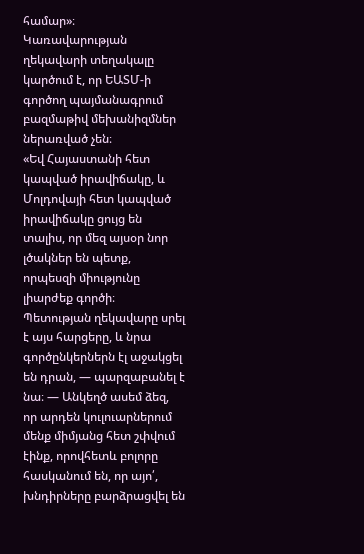համար»։
Կառավարության ղեկավարի տեղակալը կարծում է, որ ԵԱՏՄ-ի գործող պայմանագրում բազմաթիվ մեխանիզմներ ներառված չեն։
«Եվ Հայաստանի հետ կապված իրավիճակը, և Մոլդովայի հետ կապված իրավիճակը ցույց են տալիս, որ մեզ այսօր նոր լծակներ են պետք, որպեսզի միությունը լիարժեք գործի։ Պետության ղեկավարը սրել է այս հարցերը, և նրա գործընկերներն էլ աջակցել են դրան, — պարզաբանել է նա։ — Անկեղծ ասեմ ձեզ, որ արդեն կուլուարներում մենք միմյանց հետ շփվում էինք, որովհետև բոլորը հասկանում են, որ այո՛, խնդիրները բարձրացվել են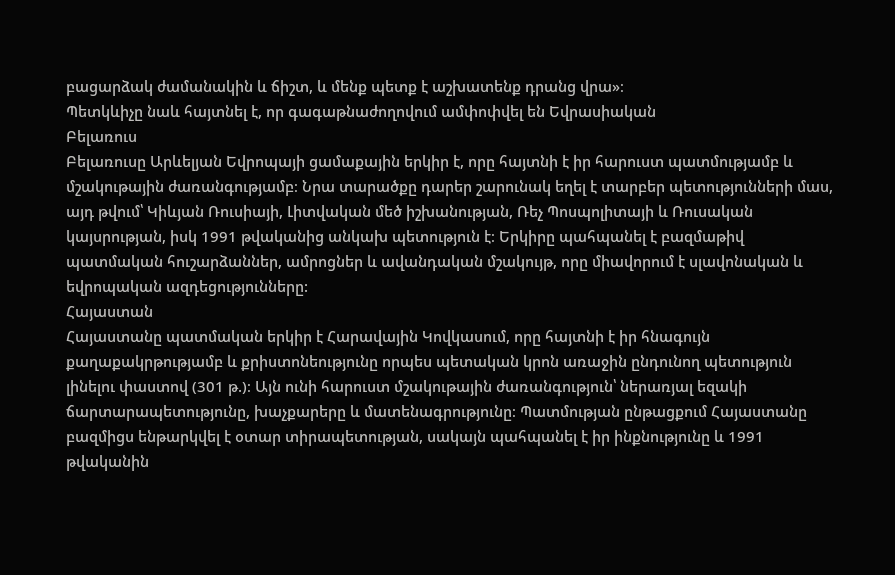բացարձակ ժամանակին և ճիշտ, և մենք պետք է աշխատենք դրանց վրա»։
Պետկևիչը նաև հայտնել է, որ գագաթնաժողովում ամփոփվել են Եվրասիական
Բելառուս
Բելառուսը Արևելյան Եվրոպայի ցամաքային երկիր է, որը հայտնի է իր հարուստ պատմությամբ և մշակութային ժառանգությամբ։ Նրա տարածքը դարեր շարունակ եղել է տարբեր պետությունների մաս, այդ թվում՝ Կիևյան Ռուսիայի, Լիտվական մեծ իշխանության, Ռեչ Պոսպոլիտայի և Ռուսական կայսրության, իսկ 1991 թվականից անկախ պետություն է։ Երկիրը պահպանել է բազմաթիվ պատմական հուշարձաններ, ամրոցներ և ավանդական մշակույթ, որը միավորում է սլավոնական և եվրոպական ազդեցությունները:
Հայաստան
Հայաստանը պատմական երկիր է Հարավային Կովկասում, որը հայտնի է իր հնագույն քաղաքակրթությամբ և քրիստոնեությունը որպես պետական կրոն առաջին ընդունող պետություն լինելու փաստով (301 թ.)։ Այն ունի հարուստ մշակութային ժառանգություն՝ ներառյալ եզակի ճարտարապետությունը, խաչքարերը և մատենագրությունը։ Պատմության ընթացքում Հայաստանը բազմիցս ենթարկվել է օտար տիրապետության, սակայն պահպանել է իր ինքնությունը և 1991 թվականին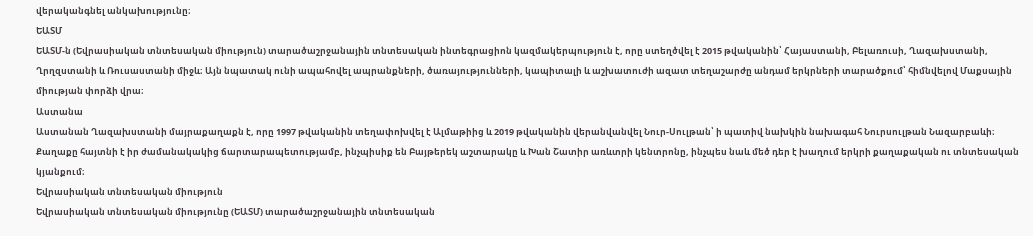վերականգնել անկախությունը։
ԵԱՏՄ
ԵԱՏՄ-ն (Եվրասիական տնտեսական միություն) տարածաշրջանային տնտեսական ինտեգրացիոն կազմակերպություն է, որը ստեղծվել է 2015 թվականին՝ Հայաստանի, Բելառուսի, Ղազախստանի, Ղրղզստանի և Ռուսաստանի միջև։ Այն նպատակ ունի ապահովել ապրանքների, ծառայությունների, կապիտալի և աշխատուժի ազատ տեղաշարժը անդամ երկրների տարածքում՝ հիմնվելով Մաքսային միության փորձի վրա։
Աստանա
Աստանան Ղազախստանի մայրաքաղաքն է, որը 1997 թվականին տեղափոխվել է Ալմաթիից և 2019 թվականին վերանվանվել Նուր-Սուլթան՝ ի պատիվ նախկին նախագահ Նուրսուլթան Նազարբաևի։ Քաղաքը հայտնի է իր ժամանակակից ճարտարապետությամբ, ինչպիսիք են Բայթերեկ աշտարակը և Խան Շատիր առևտրի կենտրոնը, ինչպես նաև մեծ դեր է խաղում երկրի քաղաքական ու տնտեսական կյանքում։
Եվրասիական տնտեսական միություն
Եվրասիական տնտեսական միությունը (ԵԱՏՄ) տարածաշրջանային տնտեսական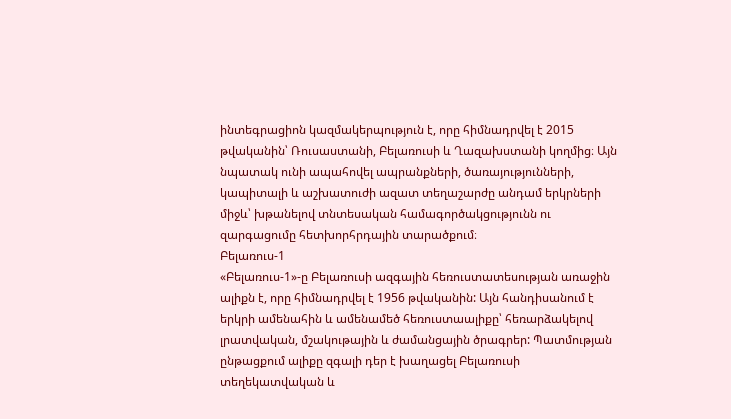ինտեգրացիոն կազմակերպություն է, որը հիմնադրվել է 2015 թվականին՝ Ռուսաստանի, Բելառուսի և Ղազախստանի կողմից։ Այն նպատակ ունի ապահովել ապրանքների, ծառայությունների, կապիտալի և աշխատուժի ազատ տեղաշարժը անդամ երկրների միջև՝ խթանելով տնտեսական համագործակցությունն ու զարգացումը հետխորհրդային տարածքում։
Բելառուս-1
«Բելառուս-1»-ը Բելառուսի ազգային հեռուստատեսության առաջին ալիքն է, որը հիմնադրվել է 1956 թվականին: Այն հանդիսանում է երկրի ամենահին և ամենամեծ հեռուստաալիքը՝ հեռարձակելով լրատվական, մշակութային և ժամանցային ծրագրեր: Պատմության ընթացքում ալիքը զգալի դեր է խաղացել Բելառուսի տեղեկատվական և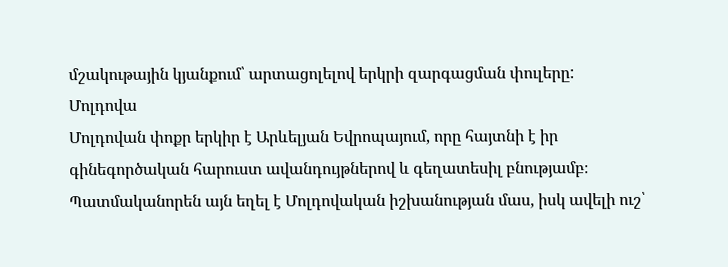մշակութային կյանքում՝ արտացոլելով երկրի զարգացման փուլերը:
Մոլդովա
Մոլդովան փոքր երկիր է Արևելյան Եվրոպայում, որը հայտնի է իր գինեգործական հարուստ ավանդույթներով և գեղատեսիլ բնությամբ։ Պատմականորեն այն եղել է Մոլդովական իշխանության մաս, իսկ ավելի ուշ՝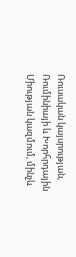Ռուսական կայսրության, Ռումինիայի և Խորհրդային Միության կազմում, մինչև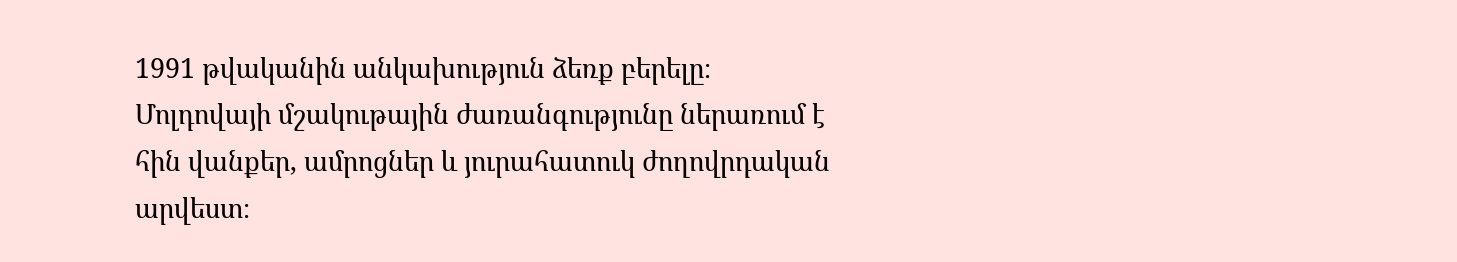1991 թվականին անկախություն ձեռք բերելը։ Մոլդովայի մշակութային ժառանգությունը ներառում է հին վանքեր, ամրոցներ և յուրահատուկ ժողովրդական արվեստ։